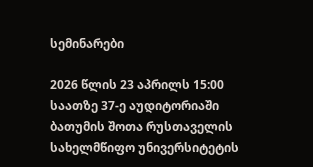სემინარები

2026 წლის 23 აპრილს 15:00 საათზე 37-ე აუდიტორიაში ბათუმის შოთა რუსთაველის სახელმწიფო უნივერსიტეტის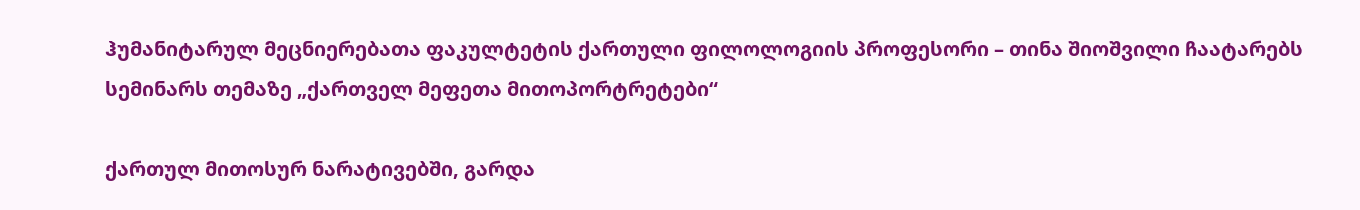ჰუმანიტარულ მეცნიერებათა ფაკულტეტის ქართული ფილოლოგიის პროფესორი – თინა შიოშვილი ჩაატარებს სემინარს თემაზე „ქართველ მეფეთა მითოპორტრეტები“

ქართულ მითოსურ ნარატივებში, გარდა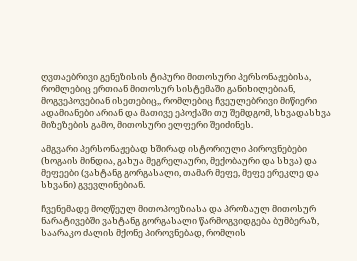ღვთაებრივი გენეზისის ტიპური მითოსური პერსონაჟებისა, რომლებიც ერთიან მითოსურ სისტემაში განიხილებიან, მოგვეპოვებიან ისეთებიც,, რომლებიც ჩვეულებრივი მიწიერი ადამიანები არიან და მათივე ეპოქაში თუ შემდგომ, სხვადასხვა მიზეზების გამო, მითოსური ელფერი შეიძინეს.

ამგვარი პერსონაჟებად ხშირად ისტორიული პიროვნებები (ხოგაის მინდია, გახუა მეგრელაური, მექობაური და სხვა) და მეფეები (ვახტანგ გორგასალი, თამარ მეფე, მეფე ერეკლე და სხვანი) გვევლინებიან.

ჩვენემადე მოღწეულ მითოპოეზიასა და პროზაულ მითოსურ ნარატივებში ვახტანგ გორგასალი წარმოგვიდგება ბუმბერაზ, საარაკო ძალის მქონე პიროვნებად, რომლის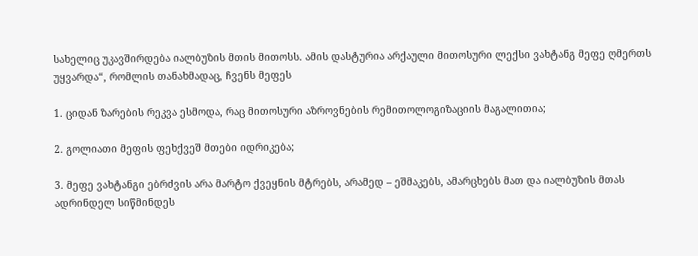სახელიც უკავშირდება იალბუზის მთის მითოსს. ამის დასტურია არქაული მითოსური ლექსი ვახტანგ მეფე ღმერთს უყვარდა“, რომლის თანახმადაც, ჩვენს მეფეს

1. ციდან ზარების რეკვა ესმოდა, რაც მითოსური აზროვნების რემითოლოგიზაციის მაგალითია;

2. გოლიათი მეფის ფეხქვეშ მთები იდრიკება;

3. მეფე ვახტანგი ებრძვის არა მარტო ქვეყნის მტრებს, არამედ – ეშმაკებს, ამარცხებს მათ და იალბუზის მთას ადრინდელ სიწმინდეს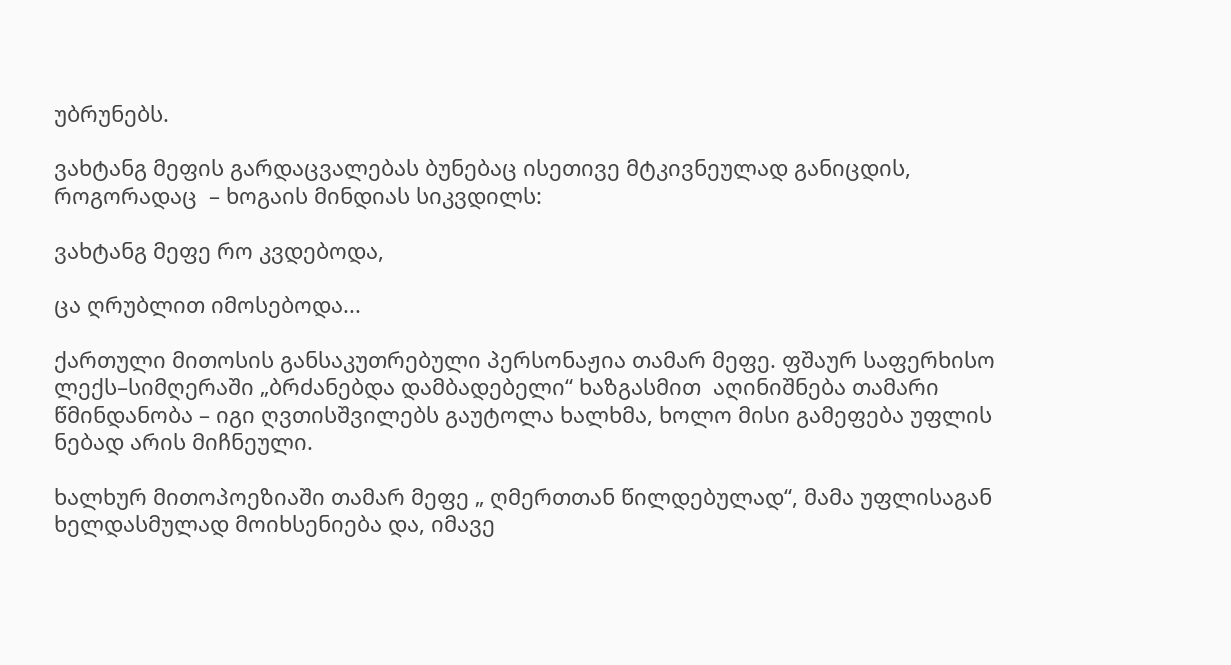უბრუნებს.

ვახტანგ მეფის გარდაცვალებას ბუნებაც ისეთივე მტკივნეულად განიცდის, როგორადაც  – ხოგაის მინდიას სიკვდილს:

ვახტანგ მეფე რო კვდებოდა,

ცა ღრუბლით იმოსებოდა...

ქართული მითოსის განსაკუთრებული პერსონაჟია თამარ მეფე. ფშაურ საფერხისო ლექს–სიმღერაში „ბრძანებდა დამბადებელი“ ხაზგასმით  აღინიშნება თამარი წმინდანობა – იგი ღვთისშვილებს გაუტოლა ხალხმა, ხოლო მისი გამეფება უფლის ნებად არის მიჩნეული.

ხალხურ მითოპოეზიაში თამარ მეფე „ ღმერთთან წილდებულად“, მამა უფლისაგან ხელდასმულად მოიხსენიება და, იმავე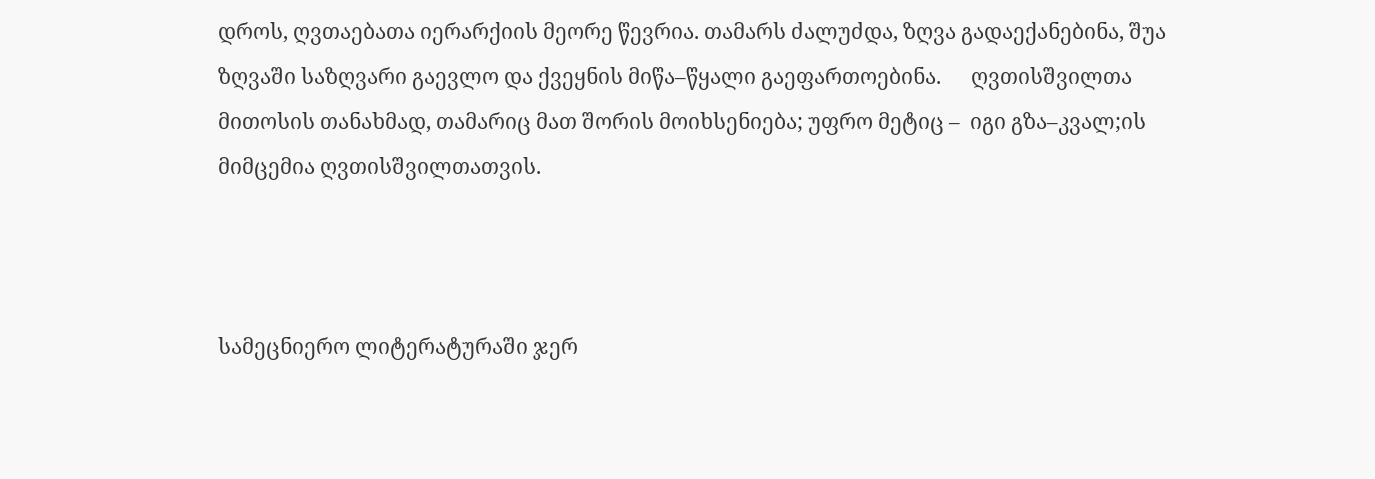დროს, ღვთაებათა იერარქიის მეორე წევრია. თამარს ძალუძდა, ზღვა გადაექანებინა, შუა ზღვაში საზღვარი გაევლო და ქვეყნის მიწა–წყალი გაეფართოებინა.      ღვთისშვილთა მითოსის თანახმად, თამარიც მათ შორის მოიხსენიება; უფრო მეტიც –  იგი გზა–კვალ;ის მიმცემია ღვთისშვილთათვის.



სამეცნიერო ლიტერატურაში ჯერ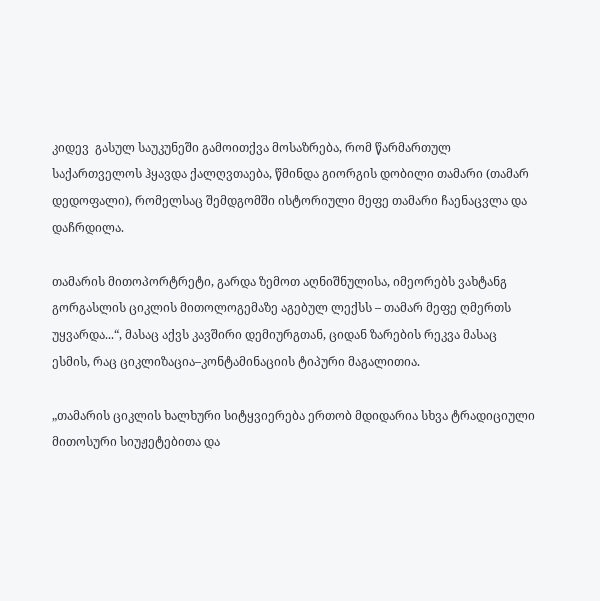კიდევ  გასულ საუკუნეში გამოითქვა მოსაზრება, რომ წარმართულ საქართველოს ჰყავდა ქალღვთაება, წმინდა გიორგის დობილი თამარი (თამარ დედოფალი), რომელსაც შემდგომში ისტორიული მეფე თამარი ჩაენაცვლა და დაჩრდილა.

თამარის მითოპორტრეტი, გარდა ზემოთ აღნიშნულისა, იმეორებს ვახტანგ გორგასლის ციკლის მითოლოგემაზე აგებულ ლექსს – თამარ მეფე ღმერთს უყვარდა...“, მასაც აქვს კავშირი დემიურგთან, ციდან ზარების რეკვა მასაც ესმის, რაც ციკლიზაცია–კონტამინაციის ტიპური მაგალითია.

„თამარის ციკლის ხალხური სიტყვიერება ერთობ მდიდარია სხვა ტრადიციული  მითოსური სიუჟეტებითა და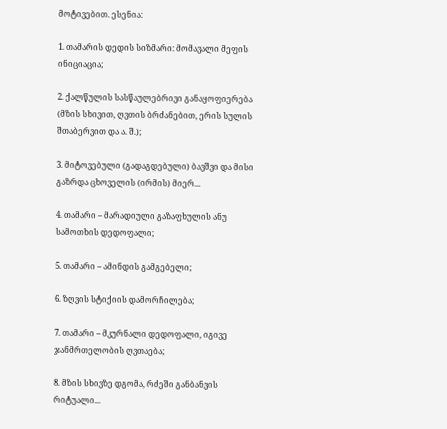მოტივებით. ესენია:

1. თამარის დედის სიზმარი: მომავალი მეფის ინიციაცია;

2. ქალწულის სასწაულებრივი განაყოფიერება (მზის სხივით, ღვთის ბრძანებით, ერის სულის შთაბერვით და ა. შ.);

3. მიტოვებული (გადაგდებული) ბავშვი და მისი გაზრდა ცხოველის (ირმის) მიერ...

4. თამარი – მარადიული გაზაფხულის ანუ სამოთხის დედოფალი;

5. თამარი – ამინდის გამგებელი;

6. ზღვის სტიქიის დამორჩილება;

7. თამარი – მკურნალი დედოფალი, იგივე ჯანმრთელობის ღვთაება;

8. მზის სხივზე დგომა, რძეში განბანვის რიტუალი...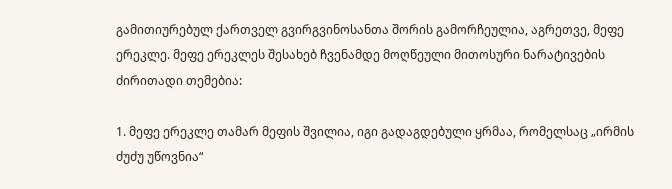გამითიურებულ ქართველ გვირგვინოსანთა შორის გამორჩეულია, აგრეთვე, მეფე ერეკლე. მეფე ერეკლეს შესახებ ჩვენამდე მოღწეული მითოსური ნარატივების ძირითადი თემებია:

1. მეფე ერეკლე თამარ მეფის შვილია, იგი გადაგდებული ყრმაა, რომელსაც „ირმის ძუძუ უწოვნია“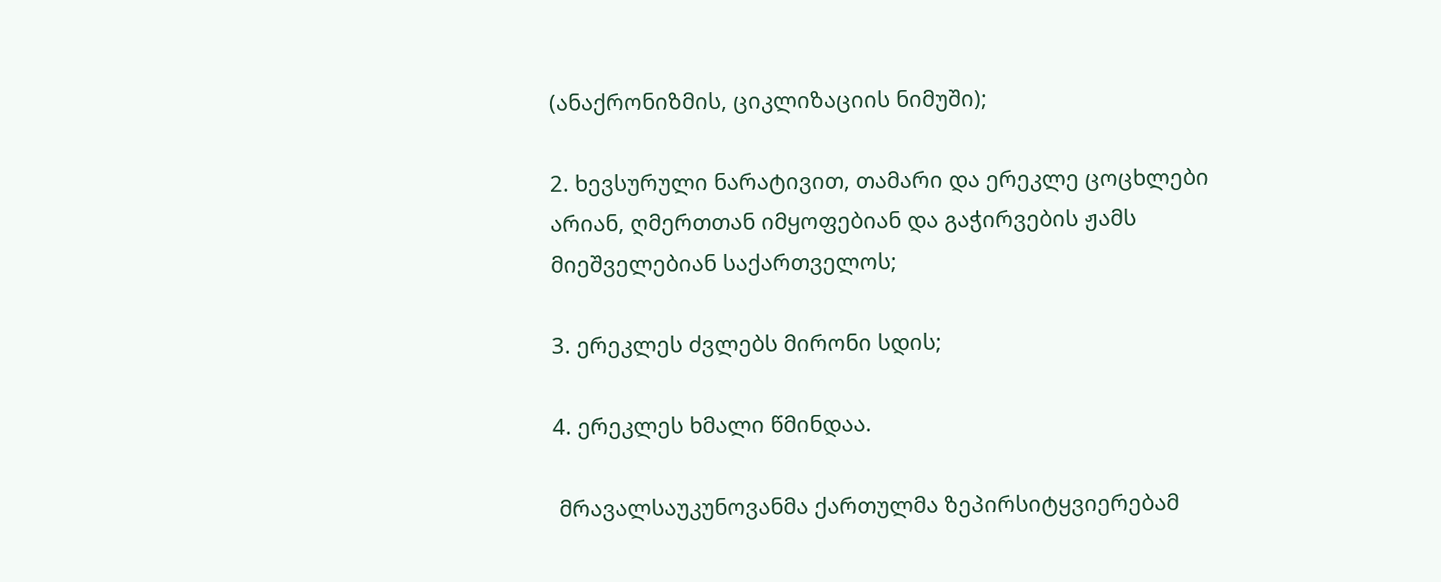(ანაქრონიზმის, ციკლიზაციის ნიმუში);

2. ხევსურული ნარატივით, თამარი და ერეკლე ცოცხლები არიან, ღმერთთან იმყოფებიან და გაჭირვების ჟამს მიეშველებიან საქართველოს;

3. ერეკლეს ძვლებს მირონი სდის;

4. ერეკლეს ხმალი წმინდაა.

 მრავალსაუკუნოვანმა ქართულმა ზეპირსიტყვიერებამ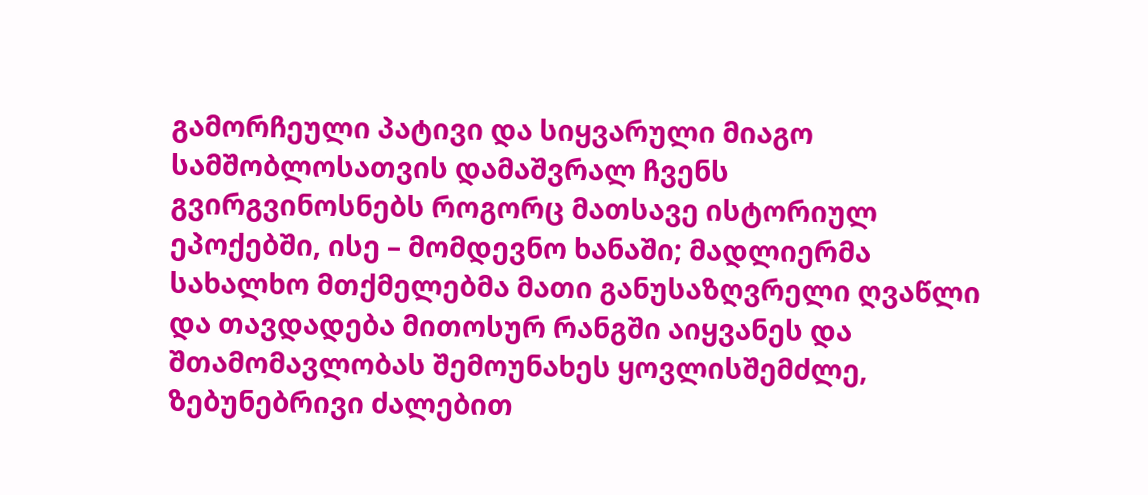გამორჩეული პატივი და სიყვარული მიაგო სამშობლოსათვის დამაშვრალ ჩვენს გვირგვინოსნებს როგორც მათსავე ისტორიულ ეპოქებში, ისე – მომდევნო ხანაში; მადლიერმა სახალხო მთქმელებმა მათი განუსაზღვრელი ღვაწლი და თავდადება მითოსურ რანგში აიყვანეს და შთამომავლობას შემოუნახეს ყოვლისშემძლე, ზებუნებრივი ძალებით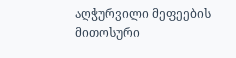აღჭურვილი მეფეების მითოსური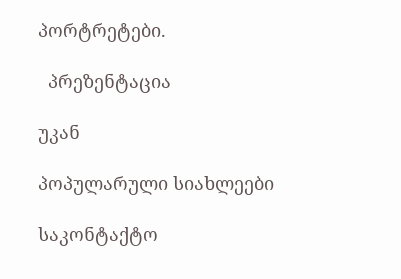პორტრეტები.

  პრეზენტაცია

უკან

პოპულარული სიახლეები

საკონტაქტო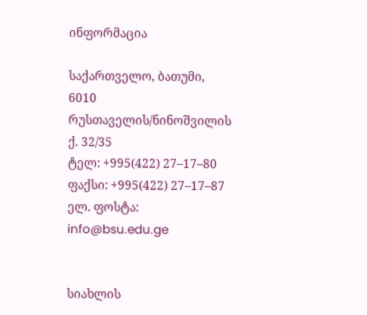ინფორმაცია

საქართველო, ბათუმი, 6010
რუსთაველის/ნინოშვილის ქ. 32/35
ტელ: +995(422) 27–17–80
ფაქსი: +995(422) 27–17–87
ელ. ფოსტა: info@bsu.edu.ge


სიახლის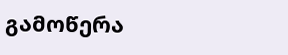გამოწერა